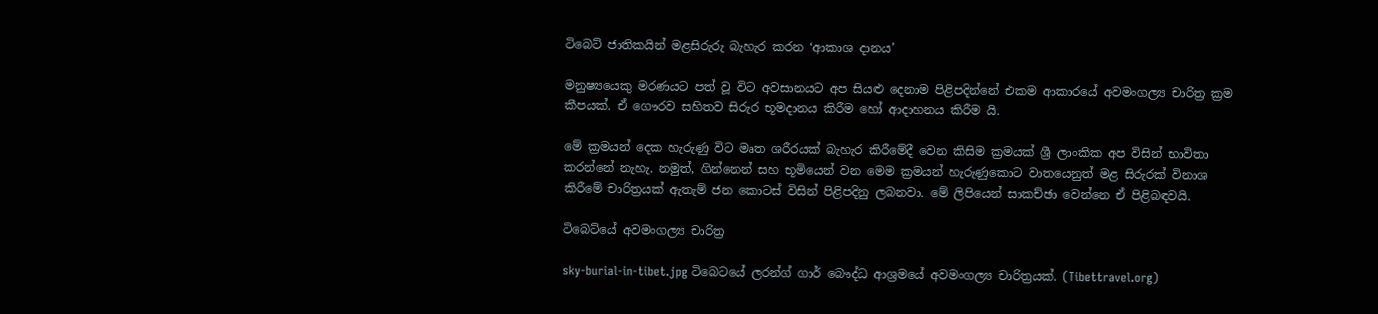ටිබෙට් ජාතිකයින් මළසිරුරු බැහැර කරන ‘ආකාශ දානය’

මනුෂ්‍යයෙකු මරණයට පත් වූ විට අවසානයට අප සියළු දෙනාම පිළිපදින්නේ එකම ආකාරයේ අවමංගල්‍ය චාරිත්‍ර ක්‍රම කීපයක්. ඒ ගෞරව සහිතව සිරුර භූමදානය කිරීම හෝ ආදාහනය කිරීම යි.

මේ ක්‍රමයන් දෙක හැරුණු විට මෘත ශරීරයක් බැහැර කිරීමේදී වෙන කිසිම ක්‍රමයක් ශ්‍රී ලාංකික අප විසින් භාවිතා කරන්නේ නැහැ. නමුත්, ගින්නෙන් සහ භූමියෙන් වන මෙම ක්‍රමයන් හැරුණුකොට වාතයෙනුත් මළ සිරුරක් විනාශ කිරීමේ චාරිත්‍රයක් ඇතැම් ජන කොටස් විසින් පිළිපදිනු ලබනවා. මේ ලිපියෙන් සාකච්ඡා වෙන්නෙ ඒ පිළිබඳවයි.

ටිබෙට්යේ අවමංගල්‍ය චාරිත්‍ර

sky-burial-in-tibet.jpg ටිබෙටයේ ලරන්ග් ගාර් බෞද්ධ ආශ්‍රමයේ අවමංගල්‍ය චාරිත්‍රයක්. (Tibettravel.org)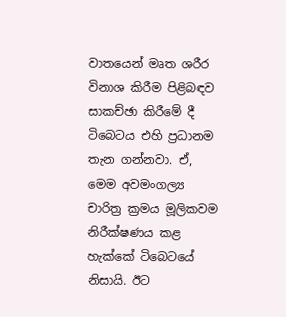වාතයෙන් මෘත ශරීර විනාශ කිරීම පිළිබඳව සාකච්ඡා කිරීමේ දී ටිබෙටය එහි ප්‍රධානම තැන ගන්නවා. ඒ, මෙම අවමංගල්‍ය චාරිත්‍ර ක්‍රමය මූලිකවම නිරීක්ෂණය කළ හැක්කේ ටිබෙටයේ නිසායි. ඊට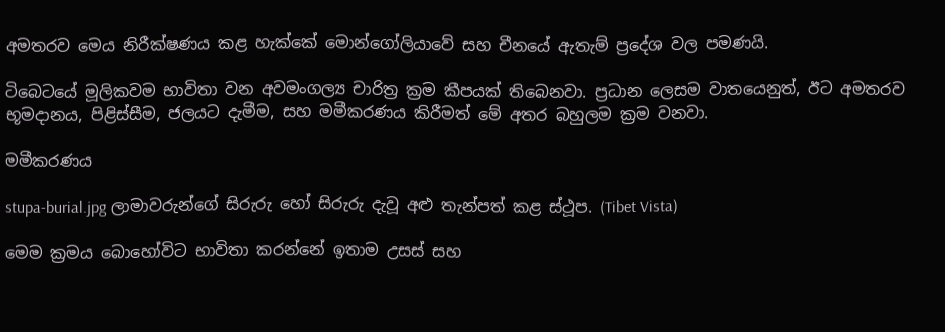අමතරව මෙය නිරීක්ෂණය කළ හැක්කේ මොන්ගෝලියාවේ සහ චීනයේ ඇතැම් ප්‍රදේශ වල පමණයි.

ටිබෙටයේ මූලිකවම භාවිතා වන අවමංගල්‍ය චාරිත්‍ර ක්‍රම කීපයක් තිබෙනවා. ප්‍රධාන ලෙසම වාතයෙනුත්, ඊට අමතරව භූමදානය, පිළිස්සීම, ජලයට දැමීම, සහ මමීකරණය කිරීමත් මේ අතර බහුලම ක්‍රම වනවා.

මමීකරණය

stupa-burial.jpg ලාමාවරුන්ගේ සිරුරු හෝ සිරුරු දැවූ අළු තැන්පත් කළ ස්ථූප. (Tibet Vista)

මෙම ක්‍රමය බොහෝවිට භාවිතා කරන්නේ ඉතාම උසස් සහ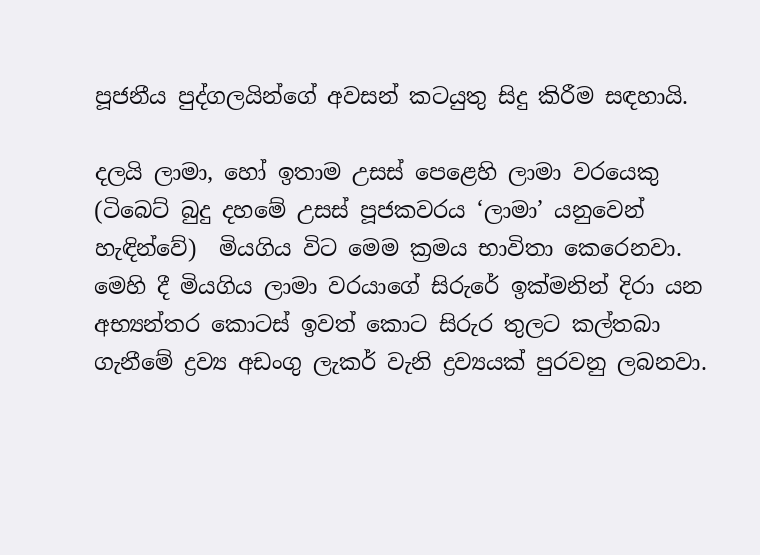පූජනීය පුද්ගලයින්ගේ අවසන් කටයුතු සිදු කිරීම සඳහායි.

දලයි ලාමා, හෝ ඉතාම උසස් පෙළෙහි ලාමා වරයෙකු (ටිබෙට් බුදු දහමේ උසස් පූජකවරය ‘ලාමා’ යනුවෙන් හැඳින්වේ)  මියගිය විට මෙම ක්‍රමය භාවිතා කෙරෙනවා. මෙහි දී මියගිය ලාමා වරයාගේ සිරුරේ ඉක්මනින් දිරා යන අභ්‍යන්තර කොටස් ඉවත් කොට සිරුර තුලට කල්තබා ගැනීමේ ද්‍රව්‍ය අඩංගු ලැකර් වැනි ද්‍රව්‍යයක් පුරවනු ලබනවා.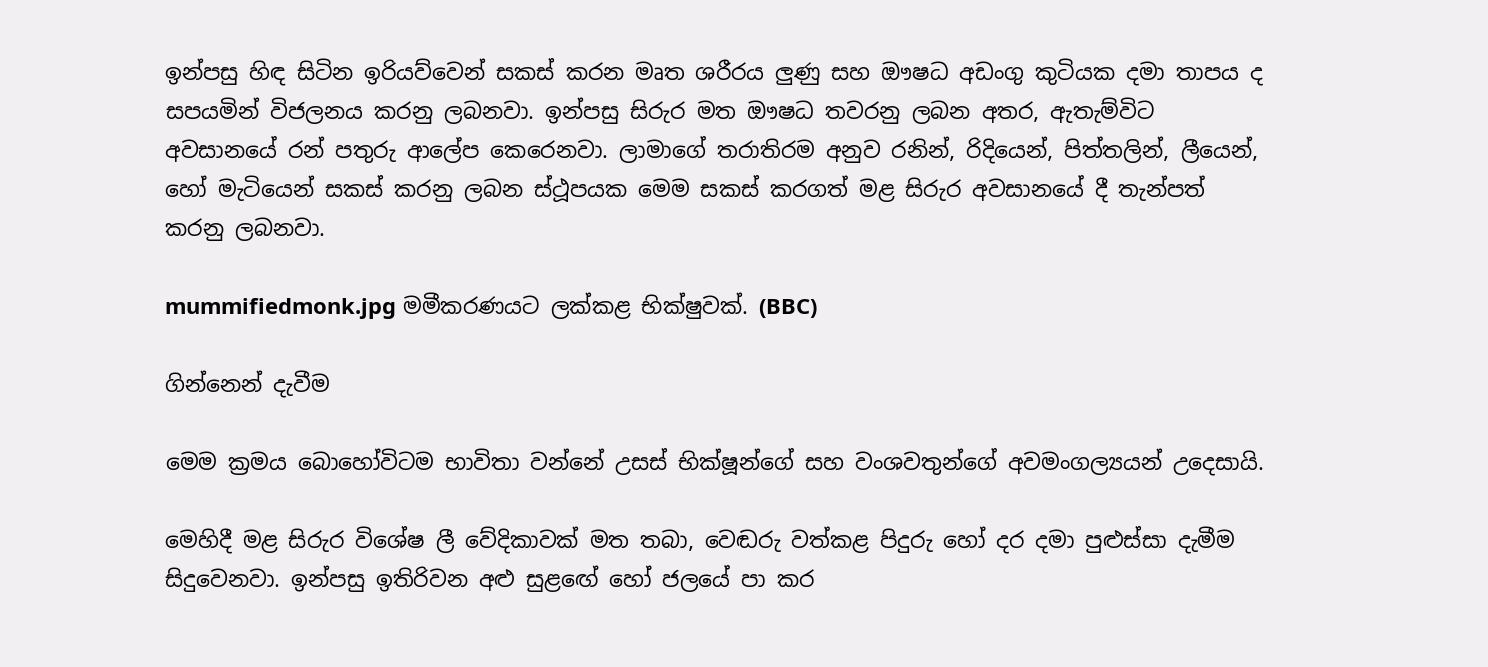ඉන්පසු හිඳ සිටින ඉරියව්වෙන් සකස් කරන මෘත ශරීරය ලුණු සහ ඖෂධ අඩංගු කුටියක දමා තාපය ද සපයමින් විජලනය කරනු ලබනවා. ඉන්පසු සිරුර මත ඖෂධ තවරනු ලබන අතර, ඇතැම්විට අවසානයේ රන් පතුරු ආලේප කෙරෙනවා. ලාමාගේ තරාතිරම අනුව රනින්, රිදියෙන්, පිත්තලින්, ලීයෙන්, හෝ මැටියෙන් සකස් කරනු ලබන ස්ථූපයක මෙම සකස් කරගත් මළ සිරුර අවසානයේ දී තැන්පත් කරනු ලබනවා.

mummifiedmonk.jpg මමීකරණයට ලක්කළ භික්ෂුවක්. (BBC)

ගින්නෙන් දැවීම

මෙම ක්‍රමය බොහෝවිටම භාවිතා වන්නේ උසස් භික්ෂූන්ගේ සහ වංශවතුන්ගේ අවමංගල්‍යයන් උදෙසායි.

මෙහිදී මළ සිරුර විශේෂ ලී වේදිකාවක් මත තබා, වෙඬරු වත්කළ පිදුරු හෝ දර දමා පුළුස්සා දැමීම සිදුවෙනවා. ඉන්පසු ඉතිරිවන අළු සුළ‍ඟේ හෝ ජලයේ පා කර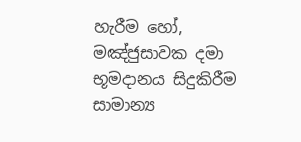හැරීම හෝ, මඤ්ජුසාවක දමා භූමදානය සිදුකිරීම සාමාන්‍ය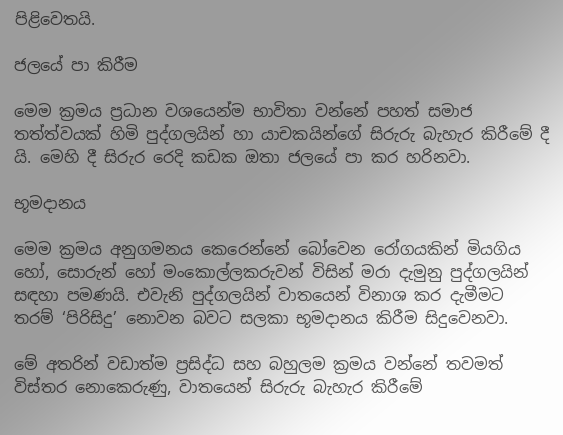පිළිවෙතයි.

ජලයේ පා කිරීම

මෙම ක්‍රමය ප්‍රධාන වශයෙන්ම භාවිතා වන්නේ පහත් සමාජ තත්ත්වයක් හිමි පුද්ගලයින් හා යාචකයින්ගේ සිරුරු බැහැර කිරීමේ දී යි. මෙහි දී සිරුර රෙදි කඩක ඔතා ජලයේ පා කර හරිනවා.

භූමදානය

මෙම ක්‍රමය අනුගමනය කෙරෙන්නේ බෝවෙන රෝගයකින් මියගිය හෝ, සොරුන් හෝ මංකොල්ලකරුවන් විසින් මරා දැමුනු පුද්ගලයින් සඳහා පමණයි. එවැනි පුද්ගලයින් වාතයෙන් විනාශ කර දැමීමට තරම් ‘පිරිසිදු’ නොවන බවට සලකා භූමදානය කිරීම සිදුවෙනවා.

මේ අතරින් වඩාත්ම ප්‍රසිද්ධ සහ බහුලම ක්‍රමය වන්නේ තවමත් විස්තර නොකෙරුණු, වාතයෙන් සිරුරු බැහැර කිරීමේ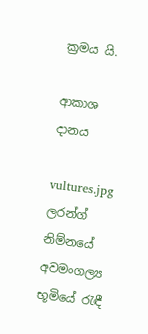ක්‍රමය යි.

ආකාශ දානය

vultures.jpg ලරන්ග් නිම්නයේ අවමංගල්‍ය භූමියේ ‍රැඳී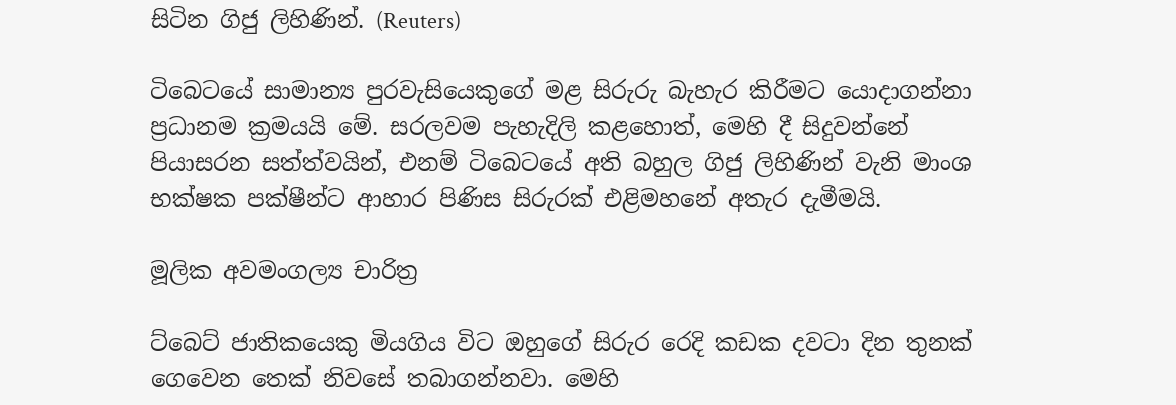සිටින ගිජු ලිහිණින්. (Reuters)

ටිබෙටයේ සාමාන්‍ය පුරවැසියෙකුගේ මළ සිරුරු බැහැර කිරීමට යොදාගන්නා ප්‍රධානම ක්‍රමයයි මේ. සරලවම පැහැදිලි කළහොත්, මෙහි දී සිදුවන්නේ පියාසරන සත්ත්වයින්, එනම් ටිබෙටයේ අති බහුල ගිජු ලිහිණින් වැනි මාංශ භක්ෂක පක්ෂීන්ට ආහාර පිණිස සිරුරක් එළිමහනේ අතැර දැමීමයි.

මූලික අවමංගල්‍ය චාරිත්‍ර

ට්බෙට් ජාතිකයෙකු මියගිය විට ඔහුගේ සිරුර රෙදි කඩක දවටා දින තුනක් ගෙවෙන තෙක් නිවසේ තබාගන්නවා. මෙහි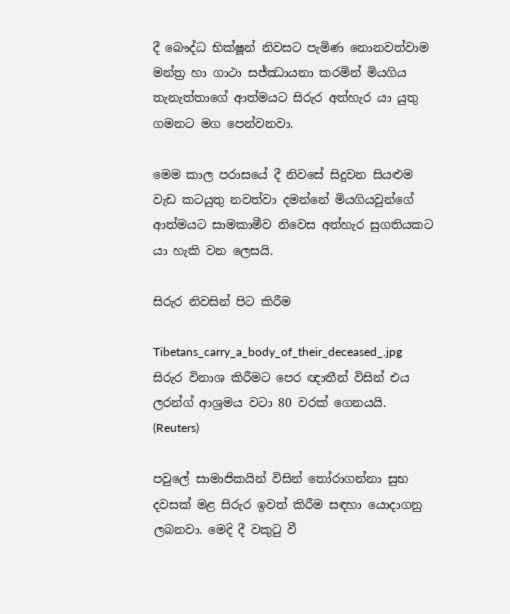දී බෞද්ධ භික්ෂූන් නිවසට පැමිණ නොනවත්වාම මන්ත්‍ර හා ගාථා සජ්ඣායනා කරමින් මියගිය තැනැත්තාගේ ආත්මයට සිරුර අත්හැර යා යුතු ගමනට මග පෙන්වනවා.

මෙම කාල පරාසයේ දී නිවසේ සිදුවන සියළුම වැඩ කටයුතු නවත්වා දමන්නේ මියගියවුන්ගේ ආත්මයට සාමකාමීව නිවෙස අත්හැර සුගතියකට යා හැකි වන ලෙසයි.

සිරුර නිවසින් පිට කිරීම

Tibetans_carry_a_body_of_their_deceased_.jpg සිරුර විනාශ කිරීමට පෙර ඥාතීන් විසින් එය ලරන්ග් ආශ්‍රමය වටා 80 වරක් ගෙනයයි. (Reuters)

පවුලේ සාමාජිකයින් විසින් ‍තෝරාගන්නා සුභ දවසක් මළ සිරුර ඉවත් කිරීම සඳහා යොදාගනු ලබනවා. මෙදි දී වකු‍ටු වී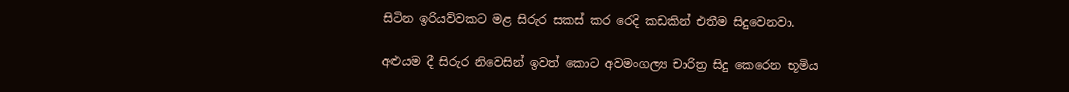සිටින ඉරියව්වකට මළ සිරුර සකස් කර රෙදි කඩකින් එතීම සිදුවෙනවා.

අළුයම දී සිරුර නිවෙසින් ඉවත් කොට අවමංගල්‍ය චාරිත්‍ර සිදු කෙරෙන භූමිය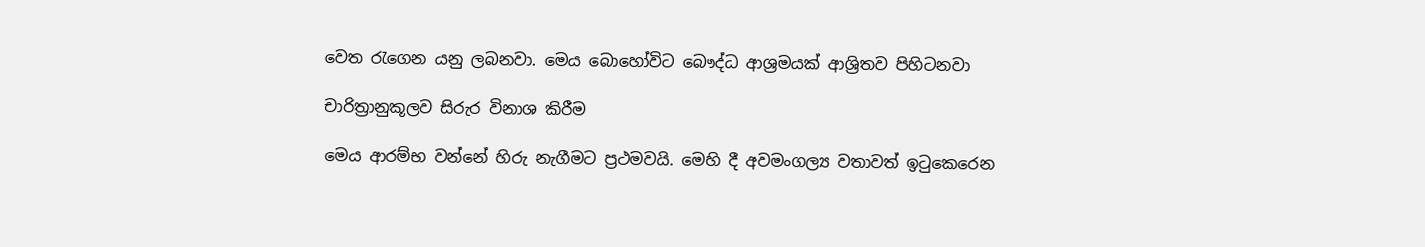වෙත ‍රැගෙන යනු ලබනවා. මෙය බොහෝවිට බෞද්ධ ආශ්‍රමයක් ආශ්‍රිතව පිහිටනවා

චාරිත්‍රානුකූලව සිරුර විනාශ කිරීම

මෙය ආරම්භ වන්නේ හිරු නැගීමට ප්‍රථමවයි. මෙහි දී අවමංගල්‍ය වතාවත් ඉ‍ටුකෙරෙන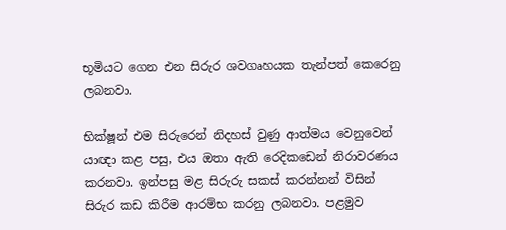භූමියට ගෙන එන සිරුර ශවගෘහයක තැන්පත් කෙරෙනු ලබනවා.

භික්ෂූන් එම සිරුරෙන් නිදහස් වුණු ආත්මය වෙනුවෙන් යාඥා කළ පසු, එය ඔතා ඇති රෙදිකඩෙන් නිරාවරණය කරනවා. ඉන්පසු මළ සිරුරු සකස් කරන්නන් විසින් සිරුර කඩ කිරීම ආරම්භ කරනු ලබනවා. පළමුව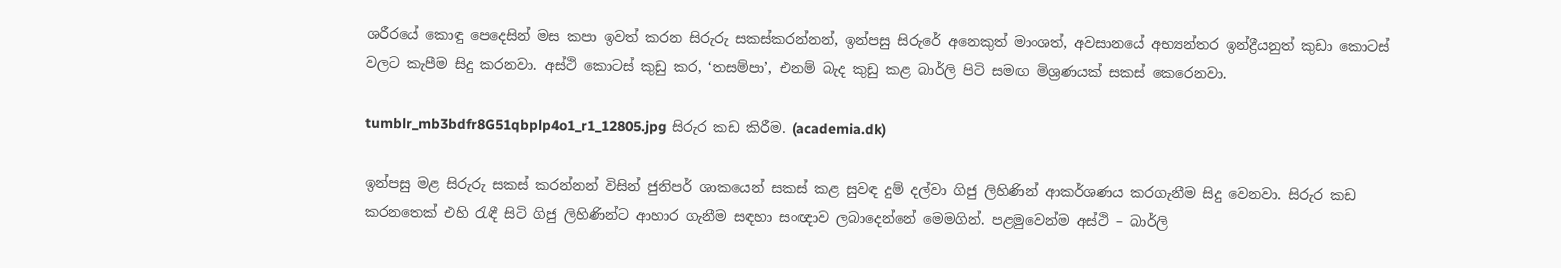ශරීරයේ කොඳු පෙදෙසින් මස කපා ඉවත් කරන සිරුරු සකස්කරන්නන්, ඉන්පසු සිරුරේ අනෙකුත් මාංශත්, අවසානයේ අභ්‍යන්තර ඉන්ද්‍රීයනුත් කුඩා කොටස් වලට කැපීම සිදු කරනවා. අස්ථි කොටස් කුඩු කර, ‘තසම්පා’, එනම් බැද කුඩු කළ බාර්ලි පිටි සමඟ මිශ්‍රණයක් සකස් කෙරෙනවා.

tumblr_mb3bdfr8G51qbplp4o1_r1_12805.jpg සිරුර කඩ කිරීම. (academia.dk)

ඉන්පසු මළ සිරුරු සකස් කරන්නන් විසින් ජුනිපර් ශාකයෙන් සකස් කළ සුවඳ දුම් දල්වා ගිජු ලිහිණින් ආකර්ශණය කරගැනීම සිදු වෙනවා. සිරුර කඩ කරනතෙක් එහි ‍රැඳී සිටි ගිජු ලිහිණින්ට ආහාර ගැනීම සඳහා සංඥාව ලබාදෙන්නේ මෙමගින්. පළමුවෙන්ම අස්ථි – බාර්ලි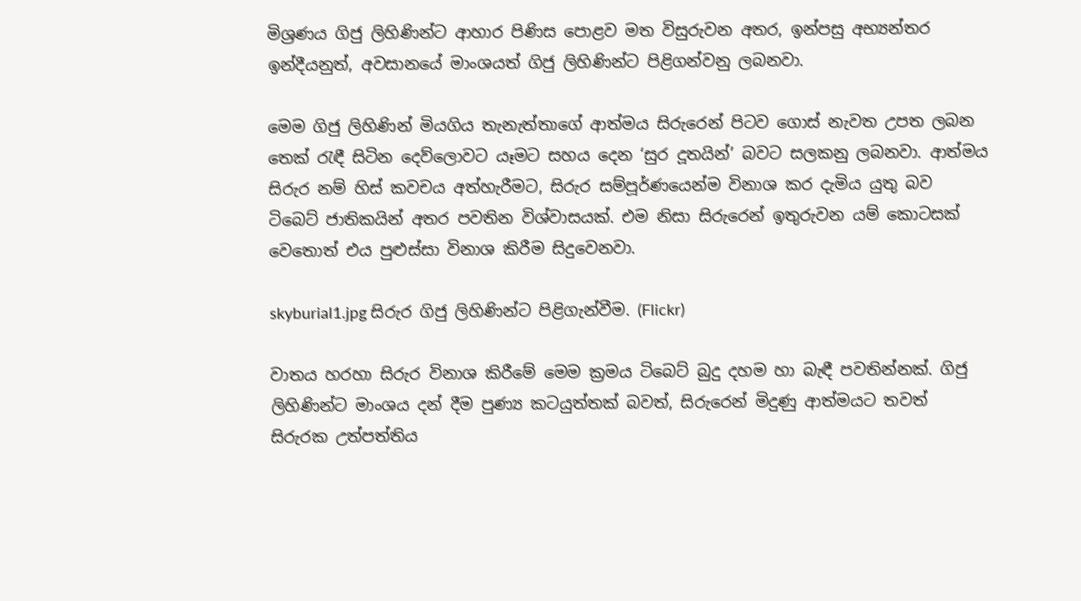මිශ්‍රණය ගිජු ලිහිණින්ට ආහාර පිණිස පොළව මත විසුරුවන අතර, ඉන්පසු අභ්‍යන්තර ඉන්දීයනුත්, අවසානයේ මාංශයත් ගිජු ලිහිණින්ට පිළිගන්වනු ලබනවා.

මෙම ගිජු ලිහිණින් මියගිය තැනැත්තාගේ ආත්මය සිරුරෙන් පිටව ගොස් නැවත උපත ලබන තෙක් ‍රැඳී සිටින දෙව්ලොවට යෑමට සහය දෙන ‘සුර දූතයින්’ බවට සලකනු ලබනවා. ආත්මය සිරුර නම් හිස් කවචය අත්හැරීමට, සිරුර සම්පූර්ණයෙන්ම විනාශ කර දැමිය යුතු බව ටිබෙට් ජාතිකයින් අතර පවතින විශ්වාසයක්. එම නිසා සිරුරෙන් ඉතුරුවන යම් කොටසක් වෙතොත් එය පුළුස්සා විනාශ කිරීම සිදුවෙනවා.

skyburial1.jpg සිරුර ගිජු ලිහිණින්ට පිළිගැන්වීම. (Flickr)

වාතය හරහා සිරුර විනාශ කිරීමේ මෙම ක්‍රමය ටිබෙට් බුදු දහම හා බැඳී පවතින්නක්. ගිජු ලිහිණින්ට මාංශය දන් දීම පුණ්‍ය කටයුත්තක් බවත්, සිරුරෙන් මිදුණු ආත්මයට තවත් සිරුරක උත්පත්තිය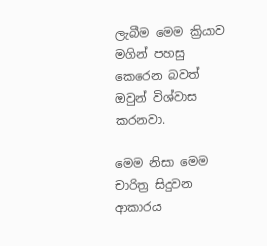ලැබීම මෙම ක්‍රියාව මගින් පහසු කෙරෙන බවත් ඔවුන් විශ්වාස කරනවා.

මෙම නිසා මෙම චාරිත්‍ර සිදුවන ආකාරය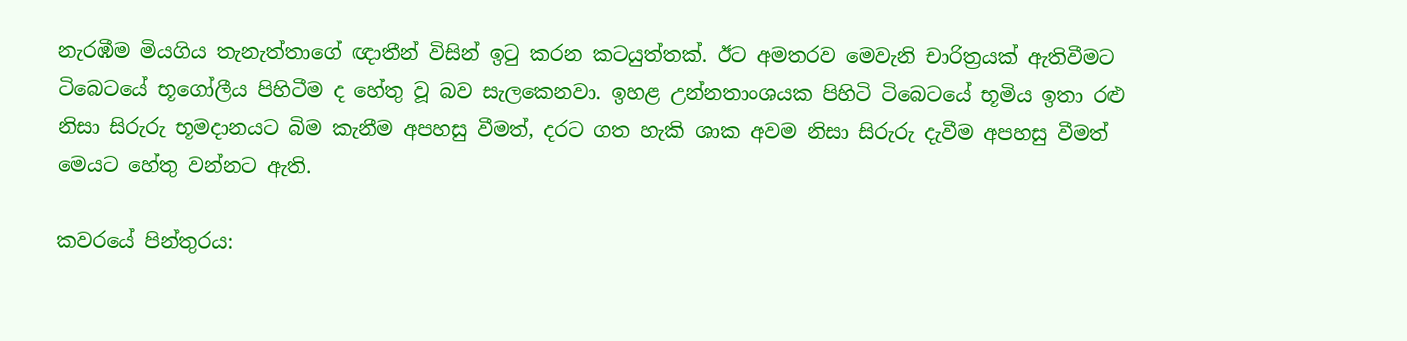නැරඹීම මියගිය තැනැත්තාගේ ඥාතීන් විසින් ඉ‍ටු කරන කටයුත්තක්. ඊට අමතරව මෙවැනි චාරිත්‍රයක් ඇතිවීමට ටිබෙටයේ භූගෝලීය පිහිටීම ද හේතු වූ බව සැලකෙනවා. ඉහළ උන්නතාංශයක පිහිටි ටිබෙටයේ භූමිය ඉතා රළු නිසා සිරුරු භූමදානයට බිම කැනීම අපහසු වීමත්, දරට ගත හැකි ශාක අවම නිසා සිරුරු දැවීම අපහසු වීමත් මෙයට හේතු වන්නට ඇති.

කවරයේ පින්තුරය: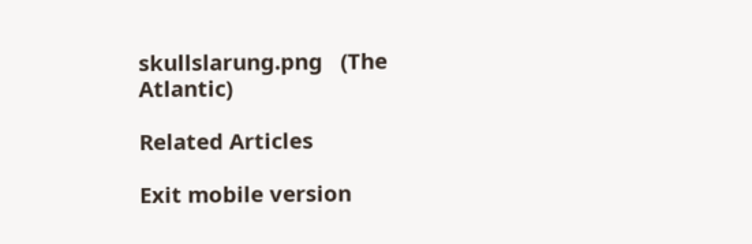skullslarung.png   (The Atlantic)

Related Articles

Exit mobile version